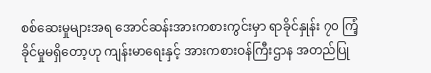စစ်ဆေးမှုများအရ အောင်ဆန်းအားကစားကွင်းမှာ ရာခိုင်နှုန်း ၇၀ ကြံ့ခိုင်မှုမရှိတော့ဟု ကျန်းမာရေးနှင့် အားကစားဝန်ကြီးဌာန အတည်ပြု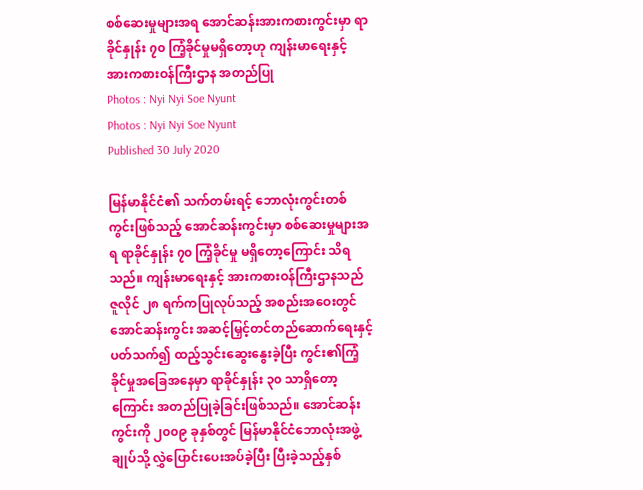စစ်ဆေးမှုများအရ အောင်ဆန်းအားကစားကွင်းမှာ ရာခိုင်နှုန်း ၇၀ ကြံ့ခိုင်မှုမရှိတော့ဟု ကျန်းမာရေးနှင့် အားကစားဝန်ကြီးဌာန အတည်ပြု
Photos : Nyi Nyi Soe Nyunt
Photos : Nyi Nyi Soe Nyunt
Published 30 July 2020

မြန်မာနိုင်ငံ၏ သက်တမ်းရင့် ဘောလုံးကွင်းတစ်ကွင်းဖြစ်သည့် အောင်ဆန်းကွင်းမှာ စစ်ဆေးမှုများအရ ရာခိုင်နှုန်း ၇၀ ကြံ့ခိုင်မှု မရှိတော့ကြောင်း သိရသည်။ ကျန်းမာရေးနှင့် အားကစားဝန်ကြီးဌာနသည် ဇူလိုင် ၂၈ ရက်ကပြုလုပ်သည့် အစည်းအဝေးတွင် အောင်ဆန်းကွင်း အဆင့်မြှင့်တင်တည်ဆောက်ရေးနှင့်ပတ်သက်၍ ထည့်သွင်းဆွေးနွေးခဲ့ပြီး ကွင်း၏ကြံ့ခိုင်မှုအခြေအနေမှာ ရာခိုင်နှုန်း ၃၀ သာရှိတော့ကြောင်း အတည်ပြုခဲ့ခြင်းဖြစ်သည်။ အောင်ဆန်းကွင်းကို ၂၀၀၉ ခုနှစ်တွင် မြန်မာနိုင်ငံဘောလုံးအဖွဲ့ချုပ်သို့ လွှဲပြောင်းပေးအပ်ခဲ့ပြီး ပြီးခဲ့သည့်နှစ်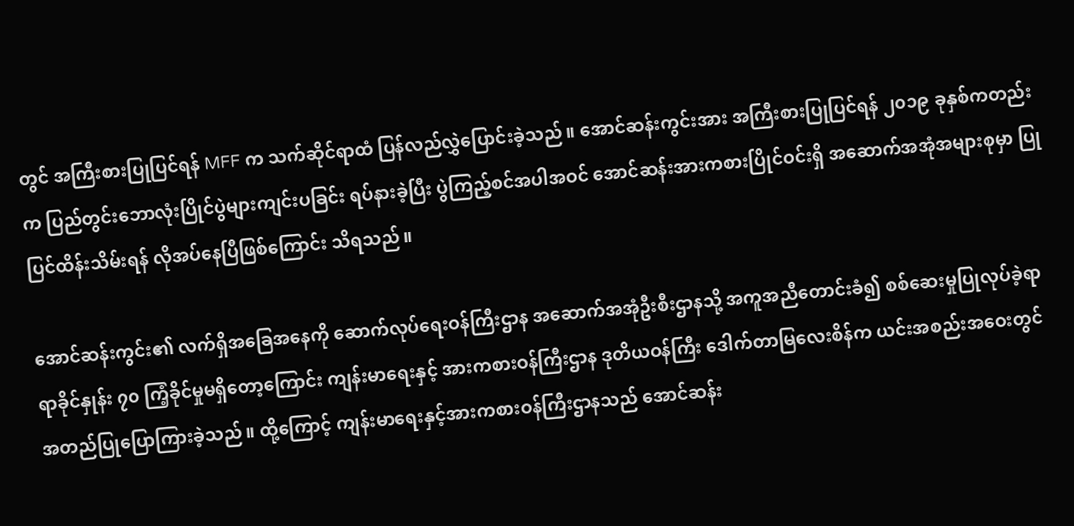တွင် အကြီးစားပြုပြင်ရန် MFF က သက်ဆိုင်ရာထံ ပြန်လည်လွှဲပြောင်းခဲ့သည်။ အောင်ဆန်းကွင်းအား အကြီးစားပြုပြင်ရန် ၂၀၁၉ ခုနှစ်ကတည်းက ပြည်တွင်းဘောလုံးပြိုင်ပွဲများကျင်းပခြင်း ရပ်နားခဲ့ပြီး ပွဲကြည့်စင်အပါအဝင် အောင်ဆန်းအားကစားပြိုင်ဝင်းရှိ အဆောက်အအုံအများစုမှာ ပြုပြင်ထိန်းသိမ်းရန် လိုအပ်နေပြီဖြစ်ကြောင်း သိရသည်။

အောင်ဆန်းကွင်း၏ လက်ရှိအခြေအနေကို ဆောက်လုပ်ရေးဝန်ကြီးဌာန အဆောက်အအုံဦးစီးဌာနသို့ အကူအညီတောင်းခံ၍ စစ်ဆေးမှုပြုလုပ်ခဲ့ရာ ရာခိုင်နှုန်း ၇၀ ကြံ့ခိုင်မှုမရှိတော့ကြောင်း ကျန်းမာရေးနှင့် အားကစားဝန်ကြီးဌာန ဒုတိယဝန်ကြီး ဒေါက်တာမြလေးစိန်က ယင်းအစည်းအဝေးတွင် အတည်ပြုပြောကြားခဲ့သည်။ ထို့ကြောင့် ကျန်းမာရေးနှင့်အားကစားဝန်ကြီးဌာနသည် အောင်ဆန်း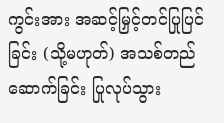ကွင်းအား အဆင့်မြှင့်တင်ပြုပြင်ခြင်း (သို့မဟုတ်) အသစ်တည်ဆောက်ခြင်း ပြုလုပ်သွား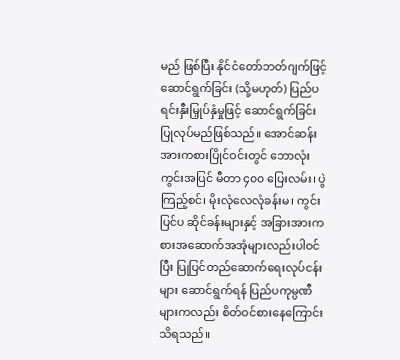မည် ဖြစ်ပြီး နိုင်ငံတော်ဘတ်ဂျက်ဖြင့် ဆောင်ရွက်ခြင်း (သို့မဟုတ်) ပြည်ပရင်းနှီးမြှုပ်နှံမှုဖြင့် ဆောင်ရွက်ခြင်း ပြုလုပ်မည်ဖြစ်သည်။ အောင်ဆန်းအားကစားပြိုင်ဝင်းတွင် ဘောလုံးကွင်းအပြင် မီတာ ၄၀၀ ပြေးလမ်း၊ ပွဲကြည့်စင်၊ မိုးလုံလေလုံခန်းမ၊ ကွင်းပြင်ပ ဆိုင်ခန်းများနှင့် အခြားအားကစားအဆောက်အအုံများလည်းပါဝင်ပြီး ပြုပြင်တည်ဆောက်ရေးလုပ်ငန်းများ ဆောင်ရွက်ရန် ပြည်ပကုမ္ပဏီများကလည်း စိတ်ဝင်စားနေကြောင်း သိရသည်။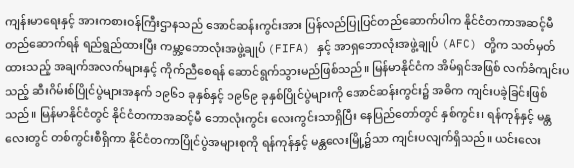ကျန်းမာရေးနှင့် အားကစားဝန်ကြီးဌာနသည် အောင်ဆန်းကွင်းအား ပြန်လည်ပြုပြင်တည်ဆောက်ပါက နိုင်ငံတကာအဆင့်မီ တည်ဆောက်ရန် ရည်ရွည်ထားပြီး ကမ္ဘာ့ဘောလုံးအဖွဲ့ချုပ် (FIFA) နှင့် အာရှဘောလုံးအဖွဲ့ချုပ် (AFC) တို့က သတ်မှတ်ထားသည့် အချက်အလက်များနှင့် ကိုက်ညီစေရန် ဆောင်ရွက်သွားမည်ဖြစ်သည်။ မြန်မာနိုင်ငံက အိမ်ရှင်အဖြစ် လက်ခံကျင်းပသည့် ဆီးဂိမ်းစ်ပြိုင်ပွဲများအနက် ၁၉၆၁ ခုနှစ်နှင့် ၁၉၆၉ ခုနှစ်ပြိုင်ပွဲများကို အောင်ဆန်းကွင်း၌ အဓိက ကျင်းပခဲ့ခြင်းဖြစ်သည်။ မြန်မာနိုင်ငံတွင် နိုင်ငံတကာအဆင့်မီ ဘောလုံးကွင်း လေးကွင်းသာရှိပြီး နေပြည်တော်တွင် နှစ်ကွင်း၊ ရန်ကုန်နှင့် မန္တလေးတွင် တစ်ကွင်းစီရှိကာ နိုင်ငံတကာပြိုင်ပွဲအများစုကို ရန်ကုန်နှင့် မန္တလေးမြို့၌သာ ကျင်းပလျက်ရှိသည်။ ယင်းလေး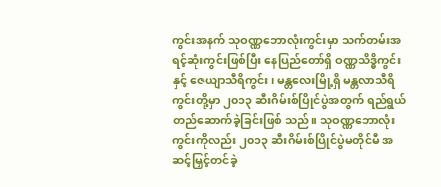ကွင်းအနက် သုဝဏ္ဏဘောလုံးကွင်းမှာ သက်တမ်းအရင့်ဆုံးကွင်းဖြစ်ပြီး နေပြည်တော်ရှိ ဝဏ္ဏသိဒ္ဓိကွင်းနှင့် ဇေယျာသီရိကွင်း၊ မန္တလေးမြို့ရှိ မန္တလာသီရိကွင်းတို့မှာ ၂၀၁၃ ဆီးဂိမ်းစ်ပြိုင်ပွဲအတွက် ရည်ရွယ်တည်ဆောက်ခဲ့ခြင်းဖြစ် သည်။ သုဝဏ္ဏဘောလုံးကွင်းကိုလည်း ၂၀၁၃ ဆီးဂိမ်းစ်ပြိုင်ပွဲမတိုင်မီ အဆင့်မြှင့်တင်ခဲ့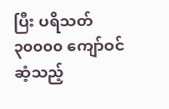ပြီး ပရိသတ် ၃၀၀၀၀ ကျော်ဝင်ဆံ့သည့်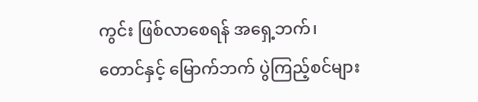ကွင်း ဖြစ်လာစေရန် အရှေ့ဘက်၊ တောင်နှင့် မြောက်ဘက် ပွဲကြည့်စင်များ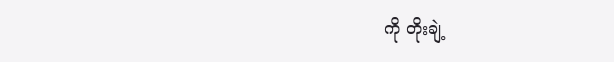ကို တိုးချဲ့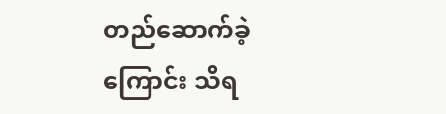တည်ဆောက်ခဲ့ကြောင်း သိရ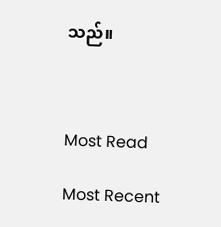သည်။



Most Read

Most Recent